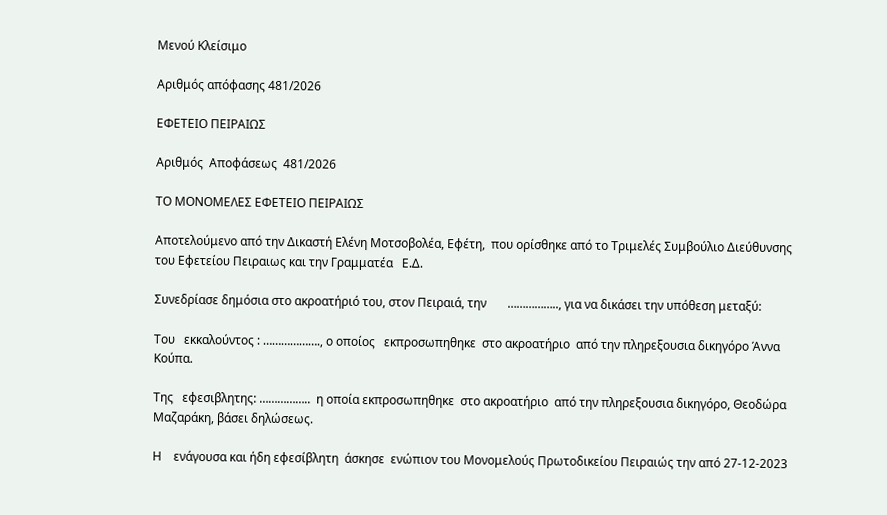Μενού Κλείσιμο

Αριθμός απόφασης 481/2026

ΕΦΕΤΕΙΟ ΠΕΙΡΑΙΩΣ

Αριθμός  Αποφάσεως  481/2026

ΤΟ ΜΟΝΟΜΕΛΕΣ ΕΦΕΤΕΙΟ ΠΕΙΡΑΙΩΣ

Αποτελούμενο από την Δικαστή Ελένη Μοτσοβολέα, Εφέτη,  που ορίσθηκε από το Τριμελές Συμβούλιο Διεύθυνσης του Εφετείου Πειραιως και την Γραμματέα   Ε.Δ.

Συνεδρίασε δημόσια στο ακροατήριό του, στον Πειραιά, την       …………….., για να δικάσει την υπόθεση μεταξύ:

Του   εκκαλούντος : ………………., ο οποίος   εκπροσωπηθηκε  στο ακροατήριο  από την πληρεξουσια δικηγόρο Άννα Κούπα.

Της   εφεσιβλητης: ……………..  η οποία εκπροσωπηθηκε  στο ακροατήριο  από την πληρεξουσια δικηγόρο, Θεοδώρα Μαζαράκη, βάσει δηλώσεως.

Η    ενάγουσα και ήδη εφεσίβλητη  άσκησε  ενώπιον του Μονομελούς Πρωτοδικείου Πειραιώς την από 27-12-2023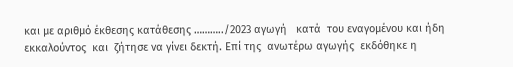και με αριθμό έκθεσης κατάθεσης ………../2023 αγωγή   κατά  του εναγομένου και ήδη εκκαλούντος  και  ζήτησε να γίνει δεκτή. Επί της  ανωτέρω αγωγής  εκδόθηκε η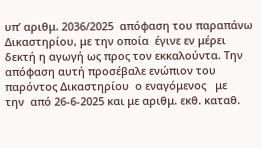υπ’ αριθμ. 2036/2025  απόφαση του παραπάνω Δικαστηρίου, με την οποία  έγινε εν μέρει δεκτή η αγωγή ως προς τον εκκαλούντα. Την απόφαση αυτή προσέβαλε ενώπιον του παρόντος Δικαστηρίου  ο εναγόμενος   με   την  από 26-6-2025 και με αριθμ. εκθ. καταθ.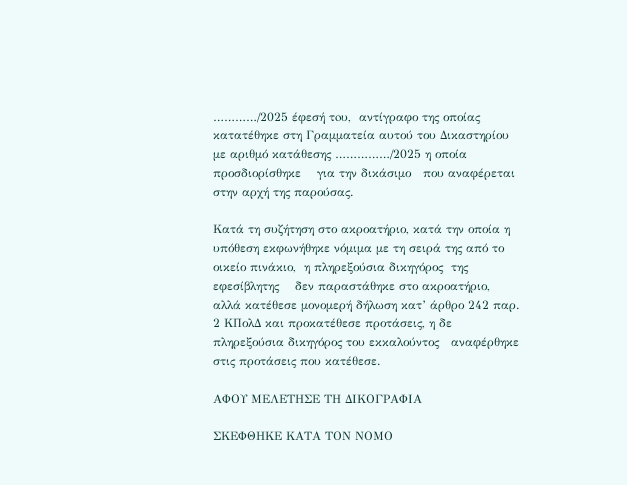…………/2025 έφεσή τoυ,  αντίγραφο της οποίας κατατέθηκε στη Γραμματεία αυτού του Δικαστηρίου με αριθμό κατάθεσης ……………/2025 η οποία   προσδιορίσθηκε    για την δικάσιμο   που αναφέρεται στην αρχή της παρούσας.

Κατά τη συζήτηση στο ακροατήριο, κατά την οποία η υπόθεση εκφωνήθηκε νόμιμα με τη σειρά της από το οικείο πινάκιο,  η πληρεξούσια δικηγόρος  της εφεσίβλητης    δεν παραστάθηκε στο ακροατήριο, αλλά κατέθεσε μονομερή δήλωση κατ’ άρθρο 242 παρ. 2 ΚΠολΔ και προκατέθεσε προτάσεις, η δε  πληρεξούσια δικηγόρος του εκκαλούντος   αναφέρθηκε στις προτάσεις που κατέθεσε.

ΑΦΟΥ ΜΕΛΕΤΗΣΕ ΤΗ ΔΙΚΟΓΡΑΦΙΑ

ΣΚΕΦΘΗΚΕ ΚΑΤΑ ΤΟΝ ΝΟΜΟ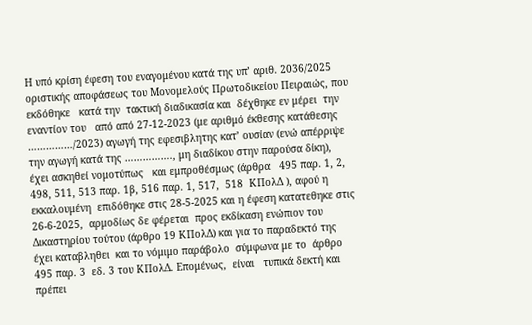Η υπό κρίση έφεση του εναγομένου κατά της υπ’ αριθ. 2036/2025 οριστικής αποφάσεως του Μονομελούς Πρωτοδικείου Πειραιώς, που  εκδόθηκε   κατά την  τακτική διαδικασία και  δέχθηκε εν μέρει  την  εναντίον του   από από 27-12-2023 (με αριθμό έκθεσης κατάθεσης ……………/2023) αγωγή της εφεσιβλητης κατ’ ουσίαν (ενώ απέρριψε την αγωγή κατά της ……………., μη διαδίκου στην παρούσα δίκη),  έχει ασκηθεί νομοτύπως   και εμπροθέσμως (άρθρα   495 παρ. 1, 2, 498, 511, 513 παρ. 1β, 516 παρ. 1, 517,  518  ΚΠολΔ ), αφού η εκκαλουμένη  επιδόθηκε στις 28-5-2025 και η έφεση κατατεθηκε στις 26-6-2025,  αρμοδίως δε φέρεται  προς εκδίκαση ενώπιον του Δικαστηρίου τούτου (άρθρο 19 ΚΠολΔ) και για το παραδεκτό της  έχει καταβληθει  και το νόμιμο παράβολο  σύμφωνα με το  άρθρο  495 παρ. 3  εδ. 3 του ΚΠολΔ. Επομένως,  είναι   τυπικά δεκτή και πρέπει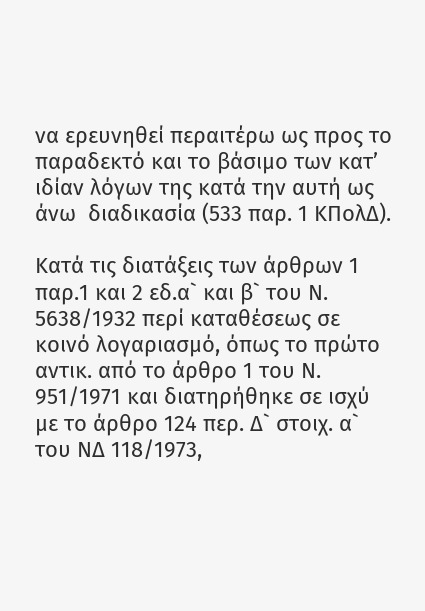να ερευνηθεί περαιτέρω ως προς το παραδεκτό και το βάσιμο των κατ’ ιδίαν λόγων της κατά την αυτή ως άνω  διαδικασία (533 παρ. 1 ΚΠολΔ).

Κατά τις διατάξεις των άρθρων 1 παρ.1 και 2 εδ.α` και β` του Ν. 5638/1932 περί καταθέσεως σε κοινό λογαριασμό, όπως το πρώτο αντικ. από το άρθρο 1 του Ν. 951/1971 και διατηρήθηκε σε ισχύ με το άρθρο 124 περ. Δ` στοιχ. α` του ΝΔ 118/1973,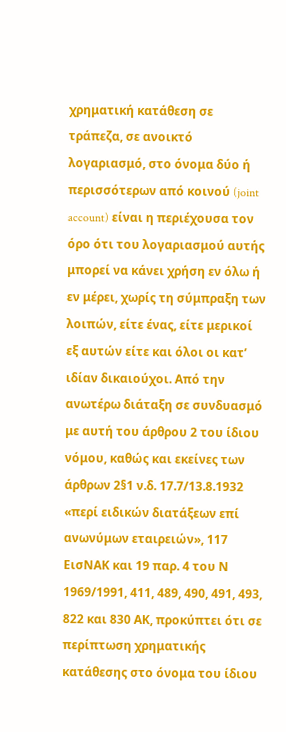χρηματική κατάθεση σε τράπεζα, σε ανοικτό λογαριασμό, στο όνομα δύο ή περισσότερων από κοινού (joint account) είναι η περιέχουσα τον όρο ότι του λογαριασμού αυτής μπορεί να κάνει χρήση εν όλω ή εν μέρει, χωρίς τη σύμπραξη των λοιπών, είτε ένας, είτε μερικοί εξ αυτών είτε και όλοι οι κατ’ ιδίαν δικαιούχοι. Από την ανωτέρω διάταξη σε συνδυασμό με αυτή του άρθρου 2 του ίδιου νόμου, καθώς και εκείνες των άρθρων 2§1 ν.δ. 17.7/13.8.1932 «περί ειδικών διατάξεων επί ανωνύμων εταιρειών», 117 ΕισΝΑΚ και 19 παρ. 4 του Ν 1969/1991, 411, 489, 490, 491, 493, 822 και 830 ΑΚ, προκύπτει ότι σε περίπτωση χρηματικής κατάθεσης στο όνομα του ίδιου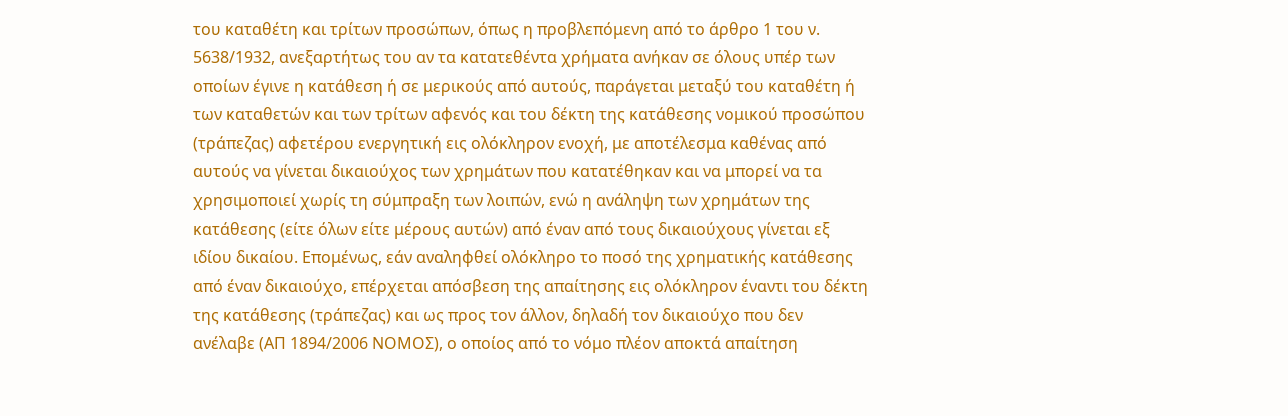του καταθέτη και τρίτων προσώπων, όπως η προβλεπόμενη από το άρθρο 1 του ν. 5638/1932, ανεξαρτήτως του αν τα κατατεθέντα χρήματα ανήκαν σε όλους υπέρ των οποίων έγινε η κατάθεση ή σε μερικούς από αυτούς, παράγεται μεταξύ του καταθέτη ή των καταθετών και των τρίτων αφενός και του δέκτη της κατάθεσης νομικού προσώπου (τράπεζας) αφετέρου ενεργητική εις ολόκληρον ενοχή, με αποτέλεσμα καθένας από αυτούς να γίνεται δικαιούχος των χρημάτων που κατατέθηκαν και να μπορεί να τα χρησιμοποιεί χωρίς τη σύμπραξη των λοιπών, ενώ η ανάληψη των χρημάτων της κατάθεσης (είτε όλων είτε μέρους αυτών) από έναν από τους δικαιούχους γίνεται εξ ιδίου δικαίου. Επομένως, εάν αναληφθεί ολόκληρο το ποσό της χρηματικής κατάθεσης από έναν δικαιούχο, επέρχεται απόσβεση της απαίτησης εις ολόκληρον έναντι του δέκτη της κατάθεσης (τράπεζας) και ως προς τον άλλον, δηλαδή τον δικαιούχο που δεν ανέλαβε (ΑΠ 1894/2006 ΝΟΜΟΣ), ο οποίος από το νόμο πλέον αποκτά απαίτηση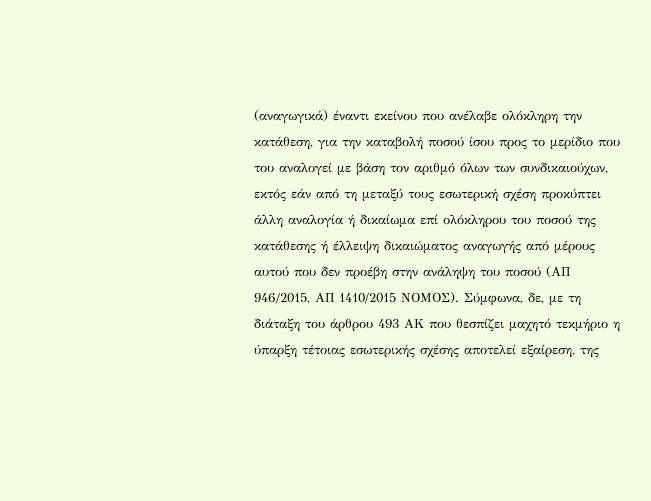(αναγωγικά) έναντι εκείνου που ανέλαβε ολόκληρη την κατάθεση, για την καταβολή ποσού ίσου προς το μερίδιο που του αναλογεί με βάση τον αριθμό όλων των συνδικαιούχων, εκτός εάν από τη μεταξύ τους εσωτερική σχέση προκύπτει άλλη αναλογία ή δικαίωμα επί ολόκληρου του ποσού της κατάθεσης ή έλλειψη δικαιώματος αναγωγής από μέρους αυτού που δεν προέβη στην ανάληψη του ποσού (ΑΠ 946/2015, ΑΠ 1410/2015 ΝΟΜΟΣ). Σύμφωνα, δε, με τη διάταξη του άρθρου 493 ΑΚ που θεσπίζει μαχητό τεκμήριο η ύπαρξη τέτοιας εσωτερικής σχέσης αποτελεί εξαίρεση, της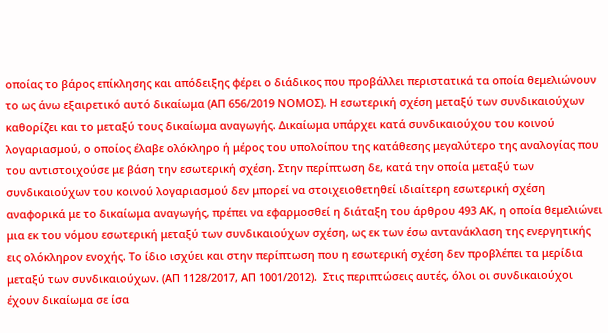οποίας το βάρος επίκλησης και απόδειξης φέρει ο διάδικος που προβάλλει περιστατικά τα οποία θεμελιώνουν το ως άνω εξαιρετικό αυτό δικαίωμα (ΑΠ 656/2019 ΝΟΜΟΣ). Η εσωτερική σχέση μεταξύ των συνδικαιούχων καθορίζει και το μεταξύ τους δικαίωμα αναγωγής. Δικαίωμα υπάρχει κατά συνδικαιούχου του κοινού λογαριασμού, ο οποίος έλαβε ολόκληρο ή μέρος του υπολοίπου της κατάθεσης μεγαλύτερο της αναλογίας που του αντιστοιχούσε με βάση την εσωτερική σχέση. Στην περίπτωση δε, κατά την οποία μεταξύ των συνδικαιούχων του κοινού λογαριασμού δεν μπορεί να στοιχειοθετηθεί ιδιαίτερη εσωτερική σχέση αναφορικά με το δικαίωμα αναγωγής, πρέπει να εφαρμοσθεί η διάταξη του άρθρου 493 ΑΚ, η οποία θεμελιώνει μια εκ του νόμου εσωτερική μεταξύ των συνδικαιούχων σχέση, ως εκ των έσω αντανάκλαση της ενεργητικής εις ολόκληρον ενοχής. Το ίδιο ισχύει και στην περίπτωση που η εσωτερική σχέση δεν προβλέπει τα μερίδια μεταξύ των συνδικαιούχων. (ΑΠ 1128/2017, ΑΠ 1001/2012).  Στις περιπτώσεις αυτές, όλοι οι συνδικαιούχοι έχουν δικαίωμα σε ίσα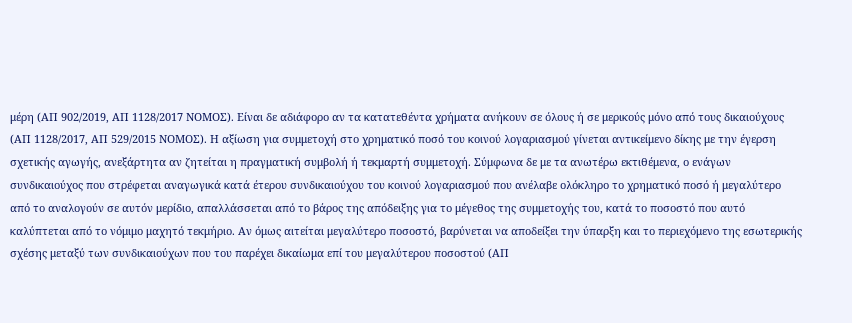μέρη (ΑΠ 902/2019, ΑΠ 1128/2017 ΝΟΜΟΣ). Είναι δε αδιάφορο αν τα κατατεθέντα χρήματα ανήκουν σε όλους ή σε μερικούς μόνο από τους δικαιούχους (ΑΠ 1128/2017, ΑΠ 529/2015 ΝΟΜΟΣ). Η αξίωση για συμμετοχή στο χρηματικό ποσό του κοινού λογαριασμού γίνεται αντικείμενο δίκης με την έγερση σχετικής αγωγής, ανεξάρτητα αν ζητείται η πραγματική συμβολή ή τεκμαρτή συμμετοχή. Σύμφωνα δε με τα ανωτέρω εκτιθέμενα, ο ενάγων συνδικαιούχος που στρέφεται αναγωγικά κατά έτερου συνδικαιούχου του κοινού λογαριασμού που ανέλαβε ολόκληρο το χρηματικό ποσό ή μεγαλύτερο από το αναλογούν σε αυτόν μερίδιο, απαλλάσσεται από το βάρος της απόδειξης για το μέγεθος της συμμετοχής του, κατά το ποσοστό που αυτό καλύπτεται από το νόμιμο μαχητό τεκμήριο. Αν όμως αιτείται μεγαλύτερο ποσοστό, βαρύνεται να αποδείξει την ύπαρξη και το περιεχόμενο της εσωτερικής σχέσης μεταξύ των συνδικαιούχων που του παρέχει δικαίωμα επί του μεγαλύτερου ποσοστού (ΑΠ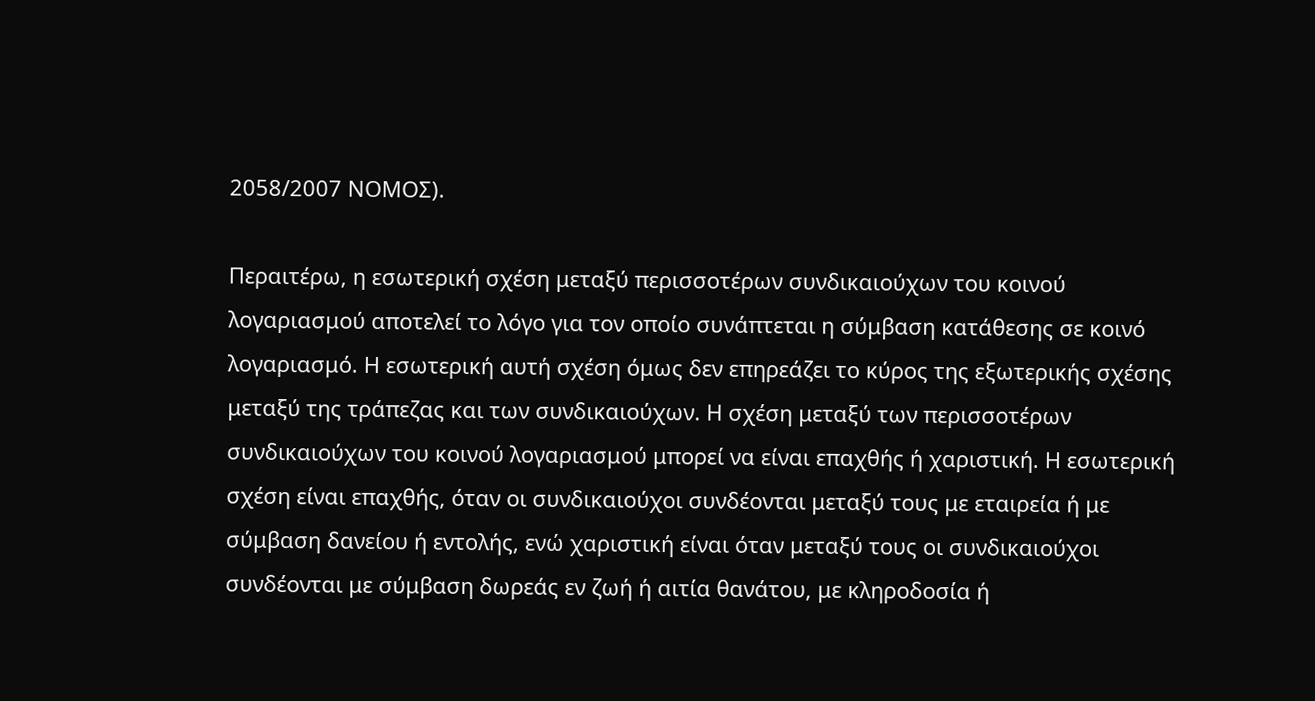2058/2007 ΝΟΜΟΣ).

Περαιτέρω, η εσωτερική σχέση μεταξύ περισσοτέρων συνδικαιούχων του κοινού λογαριασμού αποτελεί το λόγο για τον οποίο συνάπτεται η σύμβαση κατάθεσης σε κοινό λογαριασμό. Η εσωτερική αυτή σχέση όμως δεν επηρεάζει το κύρος της εξωτερικής σχέσης μεταξύ της τράπεζας και των συνδικαιούχων. Η σχέση μεταξύ των περισσοτέρων συνδικαιούχων του κοινού λογαριασμού μπορεί να είναι επαχθής ή χαριστική. Η εσωτερική σχέση είναι επαχθής, όταν οι συνδικαιούχοι συνδέονται μεταξύ τους με εταιρεία ή με σύμβαση δανείου ή εντολής, ενώ χαριστική είναι όταν μεταξύ τους οι συνδικαιούχοι συνδέονται με σύμβαση δωρεάς εν ζωή ή αιτία θανάτου, με κληροδοσία ή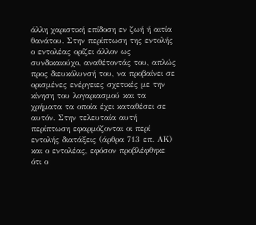άλλη χαριστική επίδοση εν ζωή ή αιτία θανάτου. Στην περίπτωση της εντολής ο εντολέας ορίζει άλλον ως συνδικαιούχο, αναθέτοντάς του, απλώς προς διευκόλυνσή του, να προβαίνει σε ορισμένες ενέργειες σχετικές με την κίνηση του λογαριασμού και τα χρήματα τα οποία έχει καταθέσει σε αυτόν. Στην τελευταία αυτή περίπτωση εφαρμόζονται οι περί εντολής διατάξεις (άρθρα 713 επ. ΑΚ) και ο εντολέας, εφόσον προβλέφθηκε ότι ο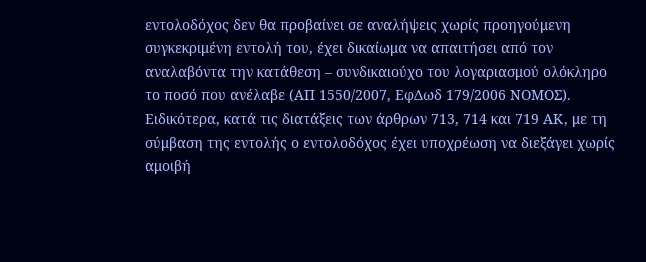εντολοδόχος δεν θα προβαίνει σε αναλήψεις χωρίς προηγούμενη συγκεκριμένη εντολή του, έχει δικαίωμα να απαιτήσει από τον αναλαβόντα την κατάθεση – συνδικαιούχο του λογαριασμού ολόκληρο το ποσό που ανέλαβε (ΑΠ 1550/2007, ΕφΔωδ 179/2006 ΝΟΜΟΣ). Ειδικότερα, κατά τις διατάξεις των άρθρων 713, 714 και 719 ΑΚ, με τη σύμβαση της εντολής ο εντολοδόχος έχει υποχρέωση να διεξάγει χωρίς αμοιβή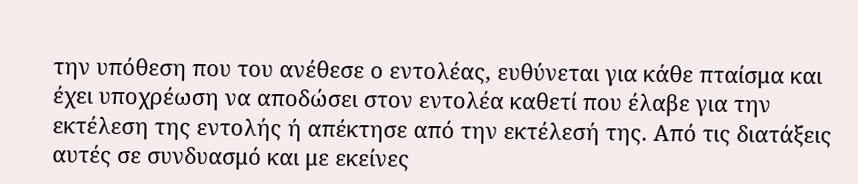την υπόθεση που του ανέθεσε ο εντολέας, ευθύνεται για κάθε πταίσμα και έχει υποχρέωση να αποδώσει στον εντολέα καθετί που έλαβε για την εκτέλεση της εντολής ή απέκτησε από την εκτέλεσή της. Από τις διατάξεις αυτές σε συνδυασμό και με εκείνες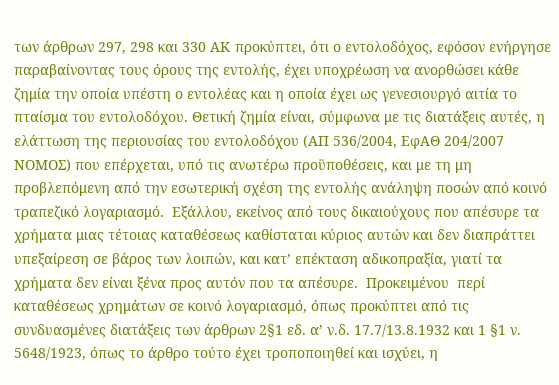των άρθρων 297, 298 και 330 ΑΚ προκύπτει, ότι ο εντολοδόχος, εφόσον ενήργησε παραβαίνοντας τους όρους της εντολής, έχει υποχρέωση να ανορθώσει κάθε ζημία την οποία υπέστη ο εντολέας και η οποία έχει ως γενεσιουργό αιτία το πταίσμα του εντολοδόχου. Θετική ζημία είναι, σύμφωνα με τις διατάξεις αυτές, η ελάττωση της περιουσίας του εντολοδόχου (ΑΠ 536/2004, ΕφΑΘ 204/2007 ΝΟΜΟΣ) που επέρχεται, υπό τις ανωτέρω προϋποθέσεις, και με τη μη προβλεπόμενη από την εσωτερική σχέση της εντολής ανάληψη ποσών από κοινό τραπεζικό λογαριασμό.  Εξάλλου, εκείνος από τους δικαιούχους που απέσυρε τα χρήματα μιας τέτοιας καταθέσεως καθίσταται κύριος αυτών και δεν διαπράττει υπεξαίρεση σε βάρος των λοιπών, και κατ’ επέκταση αδικοπραξία, γιατί τα χρήματα δεν είναι ξένα προς αυτόν που τα απέσυρε.  Προκειμένου  περί καταθέσεως χρημάτων σε κοινό λογαριασμό, όπως προκύπτει από τις συνδυασμένες διατάξεις των άρθρων 2§1 εδ. α’ ν.δ. 17.7/13.8.1932 και 1 §1 ν. 5648/1923, όπως το άρθρο τούτο έχει τροποποιηθεί και ισχύει, η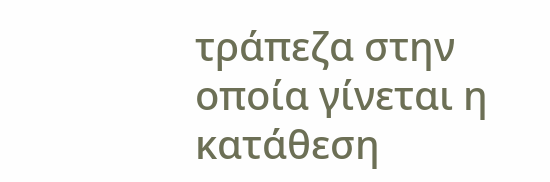τράπεζα στην οποία γίνεται η κατάθεση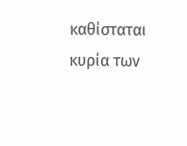καθίσταται κυρία των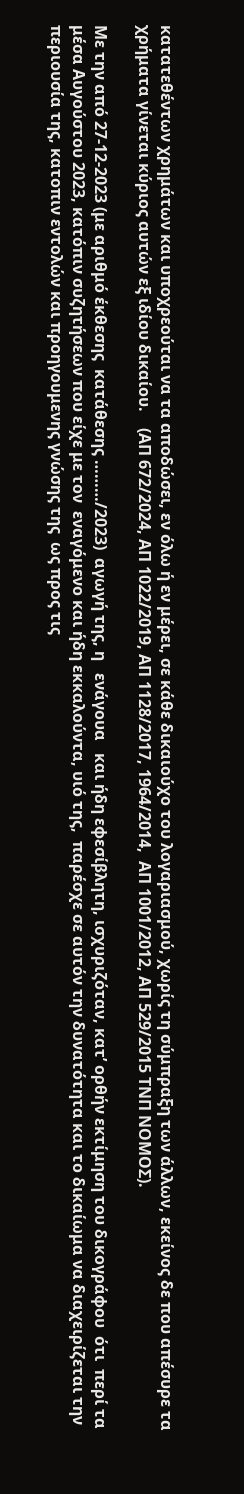κατατεθέντων χρημάτων και υποχρεούται να τα αποδώσει, εν όλω ή εν μέρει, σε κάθε δικαιούχο του λογαριασμού, χωρίς τη σύμπραξη των άλλων, εκείνος δε που απέσυρε τα χρήματα γίνεται κύριος αυτών εξ ιδίου δικαίου.    (ΑΠ 672/2024, ΑΠ 1022/2019, ΑΠ 1128/2017, 1964/2014,  ΑΠ 1001/2012, ΑΠ 529/2015 ΤΝΠ ΝΟΜΟΣ).

Με την από 27-12-2023 (με αριθμό έκθεσης  κατάθεσης ………/2023)  αγωγή της, η   ενάγουα   και ήδη εφεσίβλητη, ισχυριζόταν, κατ’ ορθήν εκτίμηση του δικογράφου  ότι  περί τα μέσα Αυγούστου 2023, κατόπιν συζητήσεων που είχε με τον  εναγόμενο και ήδη εκκαλούντα, υιό της,  παρέσχε σε αυτόν την δυνατότητα και το δικαίωμα να διαχειρίζεται την περιουσία της, κατοπιν εντολών και προηγουμενης γνώσης της  ως προς τις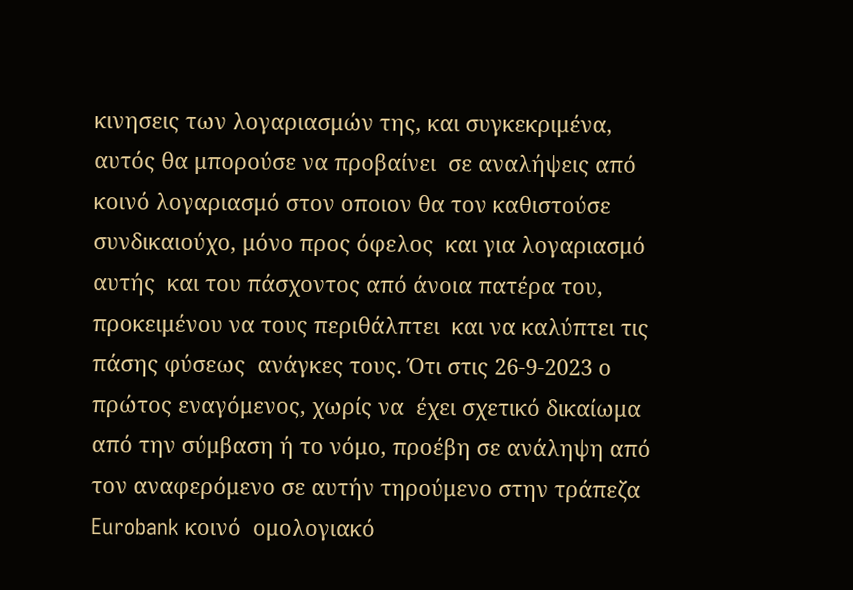κινησεις των λογαριασμών της, και συγκεκριμένα, αυτός θα μπορούσε να προβαίνει  σε αναλήψεις από κοινό λογαριασμό στον οποιον θα τον καθιστούσε  συνδικαιούχο, μόνο προς όφελος  και για λογαριασμό αυτής  και του πάσχοντος από άνοια πατέρα του,   προκειμένου να τους περιθάλπτει  και να καλύπτει τις πάσης φύσεως  ανάγκες τους. Ότι στις 26-9-2023 ο πρώτος εναγόμενος, χωρίς να  έχει σχετικό δικαίωμα από την σύμβαση ή το νόμο, προέβη σε ανάληψη από τον αναφερόμενο σε αυτήν τηρούμενο στην τράπεζα Eurobank κοινό  ομολογιακό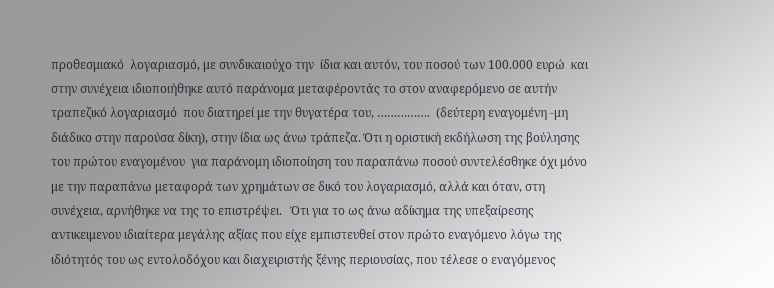προθεσμιακό  λογαριασμό, με συνδικαιούχο την  ίδια και αυτόν, του ποσού των 100.000 ευρώ  και στην συνέχεια ιδιοποιήθηκε αυτό παράνομα μεταφέροντάς το στον αναφερόμενο σε αυτήν τραπεζικό λογαριασμό  που διατηρεί με την θυγατέρα του, …………….  (δεύτερη εναγομένη -μη διάδικο στην παρούσα δίκη), στην ίδια ως άνω τράπεζα. Ότι η οριστική εκδήλωση της βούλησης του πρώτου εναγομένου  για παράνομη ιδιοποίηση του παραπάνω ποσού συντελέσθηκε όχι μόνο  με την παραπάνω μεταφορά των χρημάτων σε δικό του λογαριασμό, αλλά και όταν, στη συνέχεια, αρνήθηκε να της το επιστρέψει.   Ότι για το ως άνω αδίκημα της υπεξαίρεσης αντικειμενου ιδιαίτερα μεγάλης αξίας που είχε εμπιστευθεί στον πρώτο εναγόμενο λόγω της ιδιότητός του ως εντολοδόχου και διαχειριστής ξένης περιουσίας, που τέλεσε ο εναγόμενος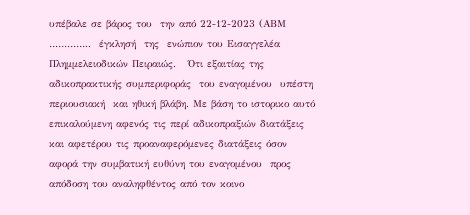υπέβαλε σε βάρος του  την από 22-12-2023 (ΑΒΜ …………..  έγκλησή  της  ενώπιον του Εισαγγελέα Πλημμελειοδικών Πειραιώς.   Ότι εξαιτίας της αδικοπρακτικής συμπεριφοράς  του εναγομένου  υπέστη περιουσιακή  και ηθική βλάβη. Με βάση το ιστορικο αυτό επικαλούμενη αφενός τις περί αδικοπραξιών διατάξεις  και αφετέρου τις προαναφερόμενες διατάξεις όσον αφορά την συμβατική ευθύνη του εναγομένου  προς απόδοση του αναληφθέντος από τον κοινο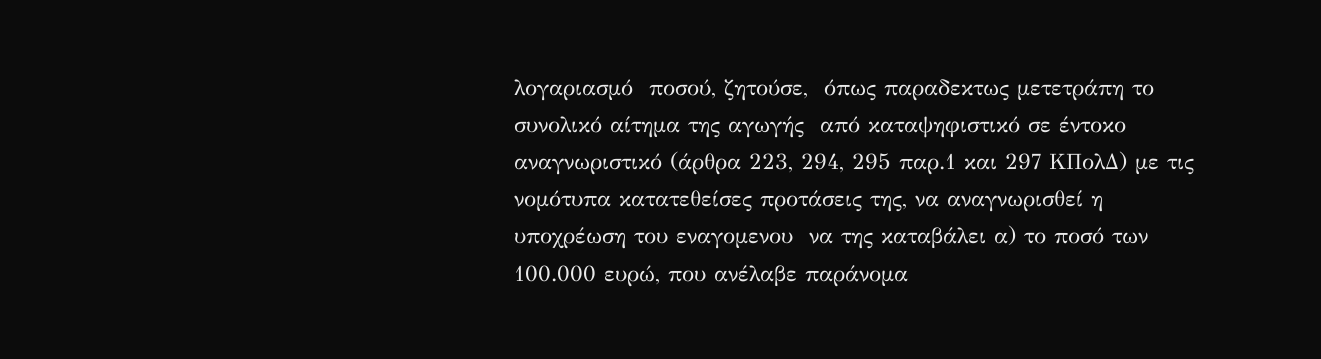λογαριασμό  ποσού, ζητούσε,  όπως παραδεκτως μετετράπη το συνολικό αίτημα της αγωγής  από καταψηφιστικό σε έντοκο αναγνωριστικό (άρθρα 223, 294, 295 παρ.1 και 297 ΚΠολΔ) με τις νομότυπα κατατεθείσες προτάσεις της, να αναγνωρισθεί η υποχρέωση του εναγομενου  να της καταβάλει α) το ποσό των 100.000 ευρώ, που ανέλαβε παράνομα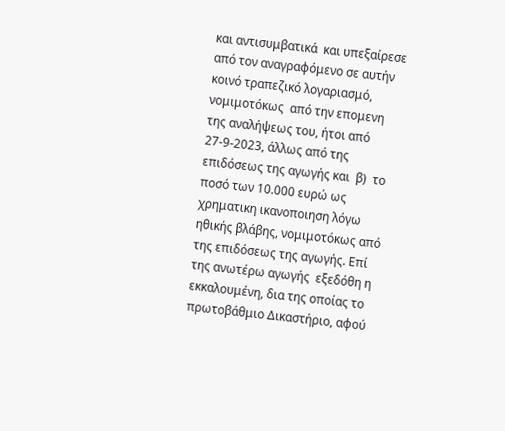και αντισυμβατικά  και υπεξαίρεσε από τον αναγραφόμενο σε αυτήν κοινό τραπεζικό λογαριασμό, νομιμοτόκως  από την επομενη της αναλήψεως του, ήτοι από 27-9-2023, άλλως από της επιδόσεως της αγωγής και  β)  το ποσό των 10.000 ευρώ ως χρηματικη ικανοποιηση λόγω ηθικής βλάβης, νομιμοτόκως από της επιδόσεως της αγωγής. Επί της ανωτέρω αγωγής  εξεδόθη η εκκαλουμένη, δια της οποίας τo  πρωτοβάθμιο Δικαστήριο, αφού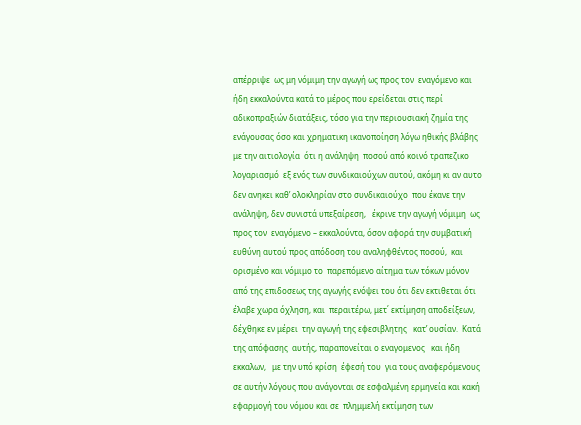απέρριψε  ως μη νόμιμη την αγωγή ως προς τον  εναγόμενο και ήδη εκκαλούντα κατά το μέρος που ερείδεται στις περί αδικοπραξιών διατάξεις, τόσο για την περιουσιακή ζημία της ενάγουσας όσο και χρηματικη ικανοποίηση λόγω ηθικής βλάβης με την αιτιολογία  ότι η ανάληψη  ποσού από κοινό τραπεζικο λογαριασμό  εξ ενός των συνδικαιούχων αυτού, ακόμη κι αν αυτο δεν ανηκει καθ’ ολοκληρίαν στο συνδικαιούχο  που έκανε την ανάληψη, δεν συνιστά υπεξαίρεση,   έκρινε την αγωγή νόμιμη  ως  προς τον  εναγόμενο – εκκαλούντα, όσον αφορά την συμβατική ευθύνη αυτού προς απόδοση του αναληφθέντος ποσού,  και ορισμένο και νόμιμο το  παρεπόμενο αίτημα των τόκων μόνον από της επιδοσεως της αγωγής ενόψει του ότι δεν εκτιθεται ότι έλαβε χωρα όχληση, και  περαιτέρω, μετ΄ εκτίμηση αποδείξεων, δέχθηκε εν μέρει  την αγωγή της εφεσιβλητης   κατ’ ουσίαν.  Κατά της απόφασης  αυτής, παραπονείται ο εναγομενος   και ήδη εκκαλων,   με την υπό κρίση  έφεσή του  για τους αναφερόμενους  σε αυτήν λόγους που ανάγονται σε εσφαλμένη ερμηνεία και κακή εφαρμογή του νόμου και σε  πλημμελή εκτίμηση των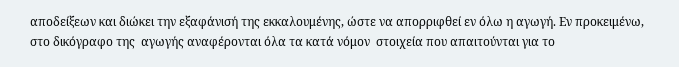αποδείξεων και διώκει την εξαφάνισή της εκκαλουμένης, ώστε να απορριφθεί εν όλω η αγωγή. Εν προκειμένω, στο δικόγραφο της  αγωγής αναφέρονται όλα τα κατά νόμον  στοιχεία που απαιτούνται για το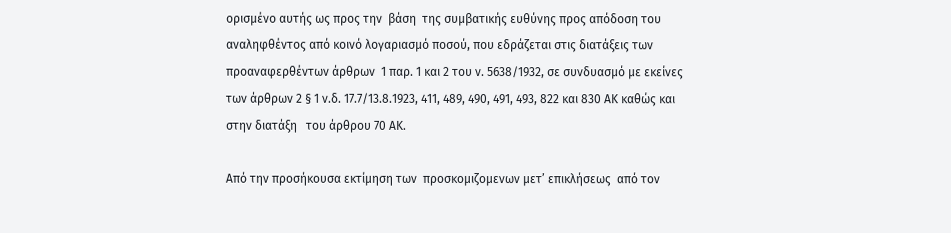ορισμένο αυτής ως προς την  βάση  της συμβατικής ευθύνης προς απόδοση του αναληφθέντος από κοινό λογαριασμό ποσού, που εδράζεται στις διατάξεις των προαναφερθέντων άρθρων  1 παρ. 1 και 2 του ν. 5638/1932, σε συνδυασμό με εκείνες των άρθρων 2 § 1 ν.δ. 17.7/13.8.1923, 411, 489, 490, 491, 493, 822 και 830 ΑΚ καθώς και στην διατάξη   του άρθρου 70 ΑΚ.

Από την προσήκουσα εκτίμηση των  προσκομιζομενων μετ’ επικλήσεως  από τον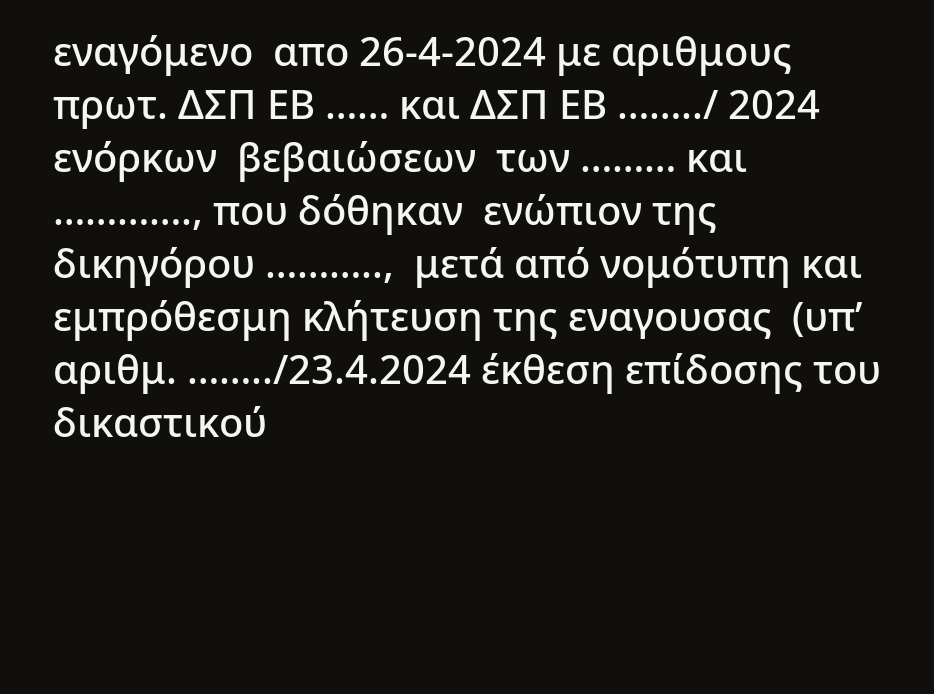εναγόμενο  απο 26-4-2024 με αριθμους πρωτ. ΔΣΠ ΕΒ …… και ΔΣΠ ΕΒ ……../ 2024  ενόρκων  βεβαιώσεων  των ……… και …………., που δόθηκαν  ενώπιον της δικηγόρου ………..,  μετά από νομότυπη και εμπρόθεσμη κλήτευση της εναγουσας  (υπ’ αριθμ. ……../23.4.2024 έκθεση επίδοσης του  δικαστικού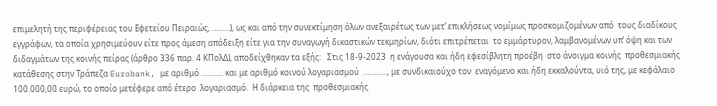επιμελητή της περιφέρειας του Εφετείου Πειραιώς, ………), ως και από την συνεκτίμηση όλων ανεξαιρέτως των μετ’ επικλήσεως νομίμως προσκομιζομένων από  τους διαδίκους εγγράφων, τα οποία χρησιμεύουν είτε προς άμεση απόδειξη είτε για την συναγωγή δικαστικών τεκμηρίων, διότι επιτρέπεται  το εμμάρτυρον, λαμβανομένων υπ’ όψη και των διδαγμάτων της κοινής πείρας (άρθρο 336 παρ. 4 ΚΠολΔ), αποδείχθηκαν τα εξής:   Στις 18-9-2023  η ενάγουσα και ήδη εφεσίβλητη προέβη  στο άνοιγμα κοινής  προθεσμιακής κατάθεσης στην Τράπεζα Eurobank, με αριθμό ……….. και με αριθμό κοινού λογαριασμού  …………, με συνδικαιούχο τον  εναγόμενο και ήδη εκκαλούντα, υιό της, με κεφάλαιο 100.000,00 ευρώ, το οποίο μετέφερε από έτερο  λογαριασμό.  Η διάρκεια της  προθεσμιακής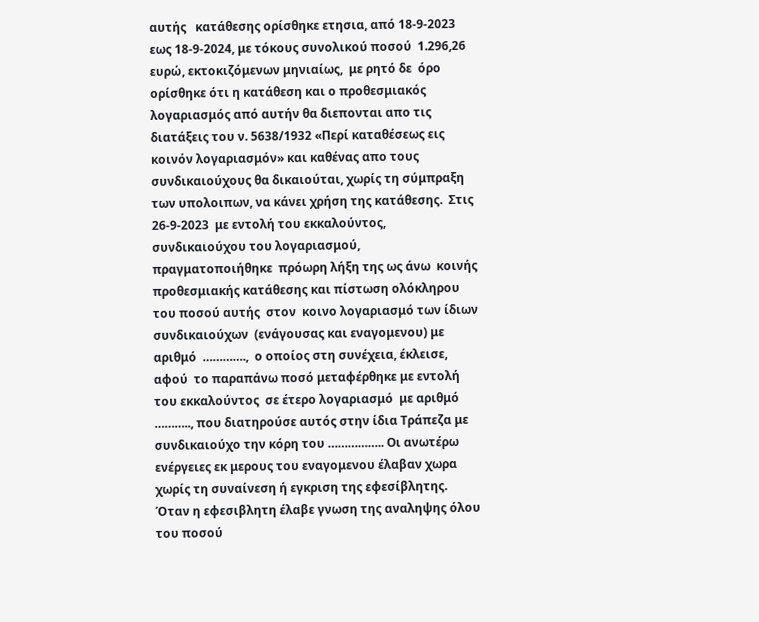αυτής   κατάθεσης ορίσθηκε ετησια, από 18-9-2023 εως 18-9-2024, με τόκους συνολικού ποσού  1.296,26 ευρώ, εκτοκιζόμενων μηνιαίως,  με ρητό δε  όρο ορίσθηκε ότι η κατάθεση και ο προθεσμιακός λογαριασμός από αυτήν θα διεπονται απο τις διατάξεις του ν. 5638/1932 «Περί καταθέσεως εις κοινόν λογαριασμόν» και καθένας απο τους  συνδικαιούχους θα δικαιούται, χωρίς τη σύμπραξη των υπολοιπων, να κάνει χρήση της κατάθεσης.  Στις 26-9-2023  με εντολή του εκκαλούντος, συνδικαιούχου του λογαριασμού, πραγματοποιήθηκε  πρόωρη λήξη της ως άνω  κοινής προθεσμιακής κατάθεσης και πίστωση ολόκληρου  του ποσού αυτής  στον  κοινο λογαριασμό των ίδιων συνδικαιούχων  (ενάγουσας και εναγομενου) με αριθμό  ………….,  ο οποίος στη συνέχεια, έκλεισε, αφού  το παραπάνω ποσό μεταφέρθηκε με εντολή του εκκαλούντος  σε έτερο λογαριασμό  με αριθμό ……….., που διατηρούσε αυτός στην ίδια Τράπεζα με συνδικαιούχο την κόρη του …………….. Οι ανωτέρω ενέργειες εκ μερους του εναγομενου έλαβαν χωρα χωρίς τη συναίνεση ή εγκριση της εφεσίβλητης.  Όταν η εφεσιβλητη έλαβε γνωση της αναληψης όλου του ποσού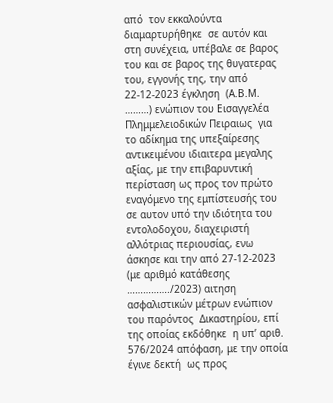από  τον εκκαλούντα διαμαρτυρήθηκε  σε αυτόν και στη συνέχεια, υπέβαλε σε βαρος του και σε βαρος της θυγατερας του, εγγονής της, την από 22-12-2023 έγκληση  (Α.Β.Μ. ………) ενώπιον του Εισαγγελέα Πλημμελειοδικών Πειραιως  για το αδίκημα της υπεξαίρεσης  αντικειμένου ιδιαιτερα μεγαλης αξίας, με την επιβαρυντική  περίσταση ως προς τον πρώτο εναγόμενο της εμπίστευσής του σε αυτον υπό την ιδιότητα του εντολοδοχου, διαχειριστή αλλότριας περιουσίας, ενω άσκησε και την από 27-12-2023 (με αριθμό κατάθεσης ……………./2023) αιτηση ασφαλιστικών μέτρων ενώπιον του παρόντος  Δικαστηρίου, επί της οποίας εκδόθηκε  η υπ’ αριθ.  576/2024 απόφαση, με την οποία έγινε δεκτή  ως προς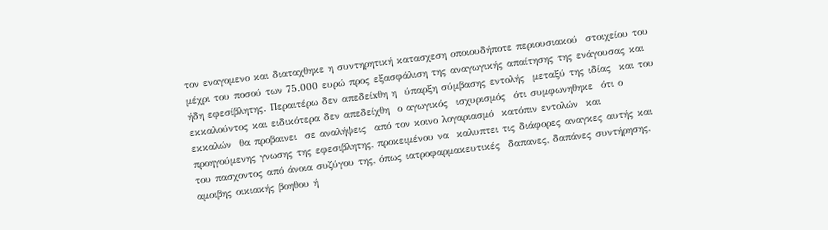τον εναγομενο και διαταχθηκε η συντηρητική κατασχεση οποιουδήποτε περιουσιακού  στοιχείου του μέχρι του ποσού των 75.000 ευρώ προς εξασφάλιση της αναγωγικής απαίτησης της ενάγουσας και ήδη εφεσίβλητης. Περαιτέρω δεν απεδείxθη η  ύπαρξη σύμβασης εντολής  μεταξύ της ιδίας  και του εκκαλούντος και ειδικότερα δεν απεδείχθη  ο αγωγικός  ισχυρισμός  ότι συμφωνηθηκε  ότι ο εκκαλών  θα προβαινει  σε αναλήψεις  από τον κοινο λογαριασμό  κατόπιν εντολών  και προηγούμενης γνωσης της εφεσιβλητης, προκειμένου να  καλυπτει τις διάφορες αναγκες αυτής και του πασχοντος από άνοια συζύγου της, όπως ιατροφαρμακευτικές  δαπανες, δαπάνες συντήρησης, αμοιβης οικιακής βοηθου ή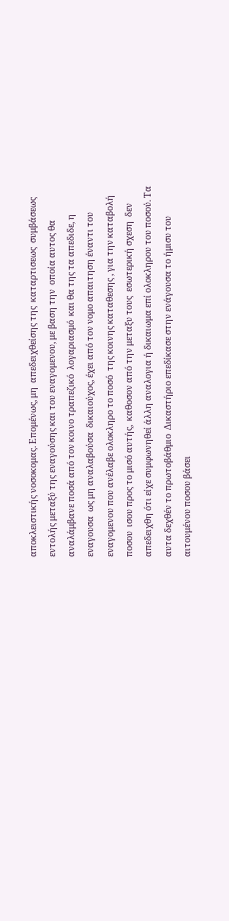αποκλειστικής νοσοκομας. Επομένως, μη  απεδειχθείσης της  καταρτισεως  συμβάσεως  εντολής μεταξύ της εναγούσης και του εναγομενου, με βαση την  οποία αυτος θα αναλάμβανε ποσά από τον κοινο τραπεζικό  λογαριασμό  και θα της τα απεδιδε, η εναγουσα  ως μη αναλαβούσα  δικαιούχος, έχει από τον νομο απαιτηση έναντι του εναγομενου που ανέλαβε ολοκληρο το ποσό  της κοινης καταθεσης , για την καταβολή ποσου  ισου προς το μισό αυτής,  καθοσον από την μεταξυ τους  εσωτερική σχεση  δεν απεδειχθη ότι είχε συμφωνηθεί άλλη αναλογια ή δικαιωμα επί ολοκληρου του ποσού. Τα αυτα δεχθέν το πρωτοβάθμιο  Δικαστήριο επεδίκασε στην ενάγουσα το ήμισυ του αιτουμένου ποσου βάσει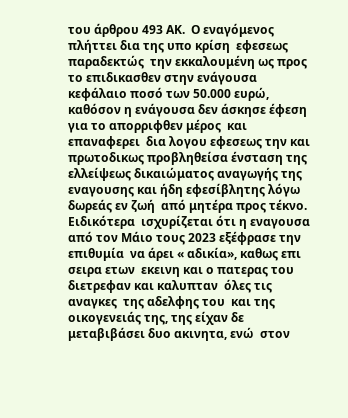του άρθρου 493 ΑΚ.  Ο εναγόμενος πλήττει δια της υπο κρίση  εφεσεως  παραδεκτώς  την εκκαλουμένη ως προς το επιδικασθεν στην ενάγουσα κεφάλαιο ποσό των 50.000 ευρώ, καθόσον η ενάγουσα δεν άσκησε έφεση για το απορριφθεν μέρος  και επαναφερει  δια λογου εφεσεως την και πρωτοδικως προβληθείσα ένσταση της ελλείψεως δικαιώματος αναγωγής της εναγουσης και ήδη εφεσίβλητης λόγω δωρεάς εν ζωή  από μητέρα προς τέκνο. Ειδικότερα  ισχυρίζεται ότι η εναγουσα  από τον Μάιο τους 2023 εξέφρασε την επιθυμία  να άρει « αδικία», καθως επι σειρα ετων  εκεινη και ο πατερας του διετρεφαν και καλυπταν  όλες τις αναγκες  της αδελφης του  και της οικογενειάς της, της είχαν δε μεταβιβάσει δυο ακινητα, ενώ  στον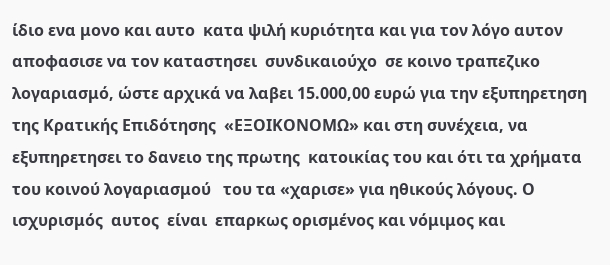ίδιο ενα μονο και αυτο  κατα ψιλή κυριότητα και για τον λόγο αυτον αποφασισε να τον καταστησει  συνδικαιούχο  σε κοινο τραπεζικο λογαριασμό, ώστε αρχικά να λαβει 15.000,00 ευρώ για την εξυπηρετηση της Κρατικής Επιδότησης  «ΕΞΟΙΚΟΝΟΜΩ» και στη συνέχεια, να εξυπηρετησει το δανειο της πρωτης  κατοικίας του και ότι τα χρήματα του κοινού λογαριασμού   του τα «χαρισε» για ηθικούς λόγους. Ο ισχυρισμός  αυτος  είναι  επαρκως ορισμένος και νόμιμος και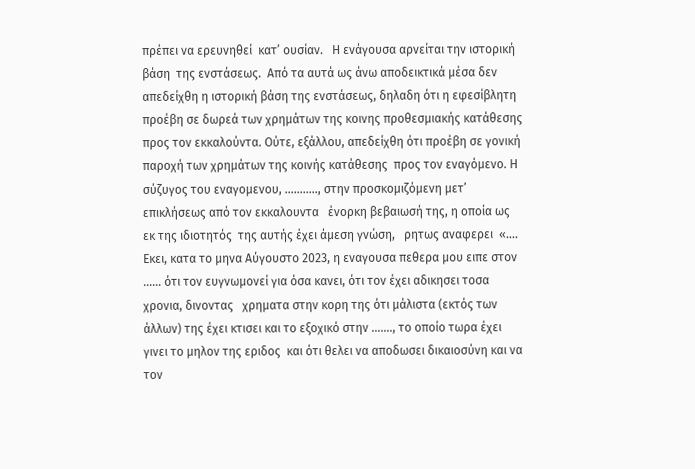πρέπει να ερευνηθεί  κατ’ ουσίαν.   Η ενάγουσα αρνείται την ιστορική βάση  της ενστάσεως.  Aπό τα αυτά ως άνω αποδεικτικά μέσα δεν   απεδείχθη η ιστορική βάση της ενστάσεως, δηλαδη ότι η εφεσίβλητη προέβη σε δωρεά των χρημάτων της κοινης προθεσμιακής κατάθεσης   προς τον εκκαλούντα. Ούτε, εξάλλου, απεδείχθη ότι προέβη σε γονική παροχή των χρημάτων της κοινής κατάθεσης  προς τον εναγόμενο. Η σύζυγος του εναγομενου, ……….., στην προσκομιζόμενη μετ’ επικλήσεως από τον εκκαλουντα   ένορκη βεβαιωσή της, η οποία ως εκ της ιδιοτητός  της αυτής έχει άμεση γνώση,   ρητως αναφερει  «…. Εκει, κατα το μηνα Αύγουστο 2023, η εναγουσα πεθερα μου ειπε στον …… ότι τον ευγνωμονεί για όσα κανει, ότι τον έχει αδικησει τοσα χρονια, δινοντας   χρηματα στην κορη της ότι μάλιστα (εκτός των άλλων) της έχει κτισει και το εξοχικό στην ……., το οποίο τωρα έχει γινει το μηλον της εριδος  και ότι θελει να αποδωσει δικαιοσύνη και να τον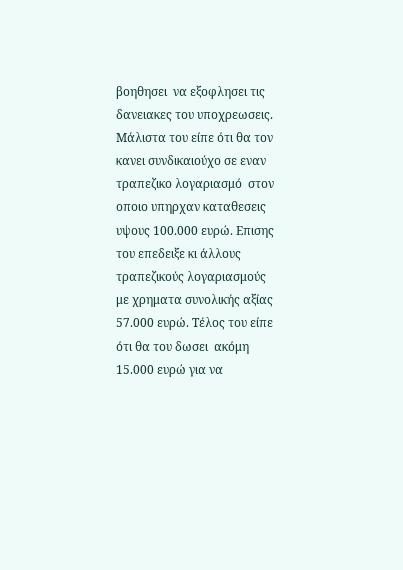βοηθησει  να εξοφλησει τις δανειακες του υποχρεωσεις. Μάλιστα του είπε ότι θα τον κανει συνδικαιούχο σε εναν τραπεζικο λογαριασμό  στον οποιο υπηρχαν καταθεσεις υψους 100.000 ευρώ. Επισης του επεδειξε κι άλλους τραπεζικούς λογαριασμούς  με χρηματα συνολικής αξίας 57.000 ευρώ. Τέλος του είπε ότι θα του δωσει  ακόμη 15.000 ευρώ για να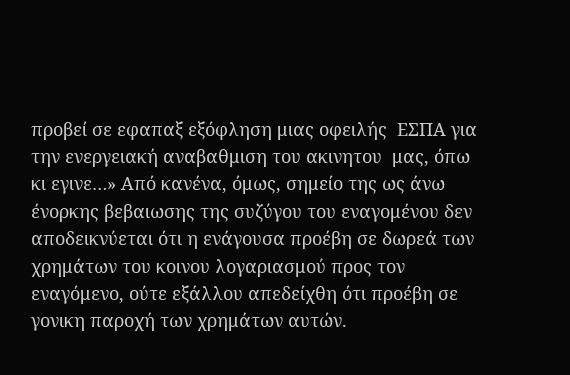προβεί σε εφαπαξ εξόφληση μιας οφειλής  ΕΣΠΑ για την ενεργειακή αναβαθμιση του ακινητου  μας, όπω κι εγινε…» Aπό κανένα, όμως, σημείο της ως άνω ένορκης βεβαιωσης της συζύγου του εναγομένου δεν αποδεικνύεται ότι η ενάγουσα προέβη σε δωρεά των χρημάτων του κοινου λογαριασμού προς τον εναγόμενο, ούτε εξάλλου απεδείχθη ότι προέβη σε γονικη παροχή των χρημάτων αυτών.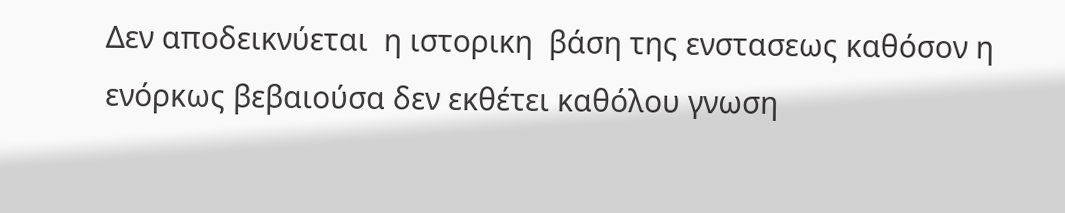Δεν αποδεικνύεται  η ιστορικη  βάση της ενστασεως καθόσον η ενόρκως βεβαιούσα δεν εκθέτει καθόλου γνωση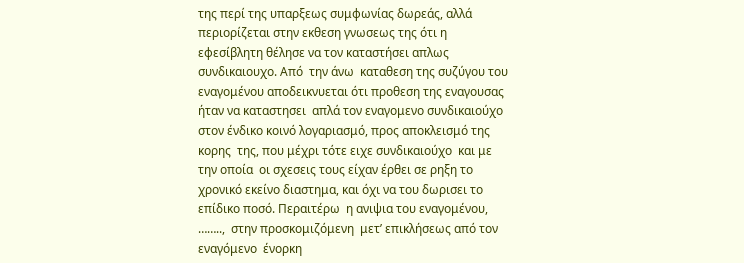της περί της υπαρξεως συμφωνίας δωρεάς, αλλά περιορίζεται στην εκθεση γνωσεως της ότι η εφεσίβλητη θέλησε να τον καταστήσει απλως συνδικαιουχο. Από  την άνω  καταθεση της συζύγου του εναγομένου αποδεικνυεται ότι προθεση της εναγουσας ήταν να καταστησει  απλά τον εναγομενο συνδικαιούχο στον ένδικο κοινό λογαριασμό, προς αποκλεισμό της κορης  της, που μέχρι τότε ειχε συνδικαιούχο  και με την οποία  οι σχεσεις τους είχαν έρθει σε ρηξη το χρονικό εκείνο διαστημα, και όχι να του δωρισει το επίδικο ποσό. Περαιτέρω  η ανιψια του εναγομένου, ……..,  στην προσκομιζόμενη  μετ’ επικλήσεως από τον εναγόμενο  ένορκη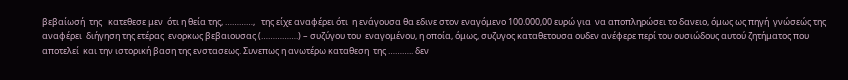βεβαίωσή  της   κατεθεσε μεν  ότι η θεία της, …………,   της είχε αναφέρει ότι  η ενάγουσα θα εδινε στον εναγόμενο 100.000,00 ευρώ για  να αποπληρώσει το δανειο, όμως ως πηγή  γνώσεώς της  αναφέρει  διήγηση της ετέρας  ενορκως βεβαιουσας (…………….) – συζύγου του  εναγομένου, η οποία, όμως, συζυγος καταθετουσα ουδεν ανέφερε περί του ουσιώδους αυτού ζητήματος που αποτελεί  και την ιστορική βαση της ενστασεως. Συνεπως η ανωτέρω καταθεση  της ……….. δεν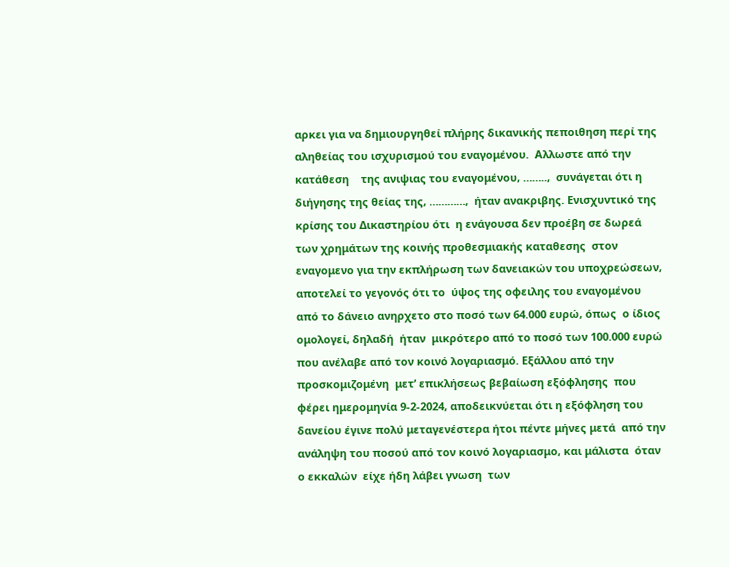αρκει για να δημιουργηθεί πλήρης δικανικής πεποιθηση περί της αληθείας του ισχυρισμού του εναγομένου.  Αλλωστε από την κατάθεση    της ανιψιας του εναγομένου, ……..,  συνάγεται ότι η διήγησης της θείας της, …………,  ήταν ανακριβης. Ενισχυντικό της κρίσης του Δικαστηρίου ότι  η ενάγουσα δεν προέβη σε δωρεά  των χρημάτων της κοινής προθεσμιακής καταθεσης  στον εναγομενο για την εκπλήρωση των δανειακών του υποχρεώσεων,  αποτελεί το γεγονός ότι το  ύψος της οφειλης του εναγομένου  από το δάνειο ανηρχετο στο ποσό των 64.000 ευρώ, όπως  ο ίδιος ομολογεί, δηλαδή  ήταν  μικρότερο από το ποσό των 100.000 ευρώ που ανέλαβε από τον κοινό λογαριασμό. Εξάλλου από την  προσκομιζομένη  μετ’ επικλήσεως βεβαίωση εξόφλησης  που φέρει ημερομηνία 9-2-2024, αποδεικνύεται ότι η εξόφληση του δανείου έγινε πολύ μεταγενέστερα ήτοι πέντε μήνες μετά  από την ανάληψη του ποσού από τον κοινό λογαριασμο, και μάλιστα  όταν  ο εκκαλών  είχε ήδη λάβει γνωση  των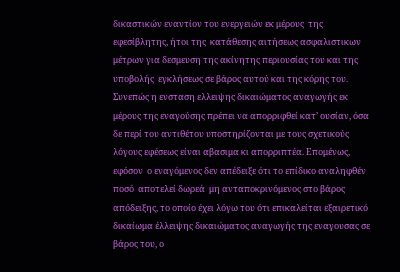δικαστικών εναντίον του ενεργειών εκ μέρους  της εφεσίβλητης, ήτοι της  κατάθεσης αιτήσεως ασφαλιστικων μέτρων για δεσμευση της ακίνητης περιουσίας του και της υποβολής  εγκλήσεως σε βάρος αυτού και της κόρης του. Συνεπώς η ενσταση ελλειψης δικαιώματος αναγωγής εκ μέρους της εναγούσης πρέπει να απορριφθεί κατ’ ουσίαν, όσα δε περί του αντιθέτου υποστηρίζονται με τους σχετικούς λόγους εφέσεως είναι αβασιμα κι απορριπτέα. Επομένως, εφόσον  ο εναγόμενος δεν απέδειξε ότι το επίδικο αναληφθέν  ποσό  αποτελεί δωρεά  μη ανταποκρινόμενος στο βάρος απόδειξης, το οποίο έχει λόγω του ότι επικαλείται εξαιρετικό δικαίωμα έλλειψης δικαιώματος αναγωγής της εναγουσας σε βάρος του, ο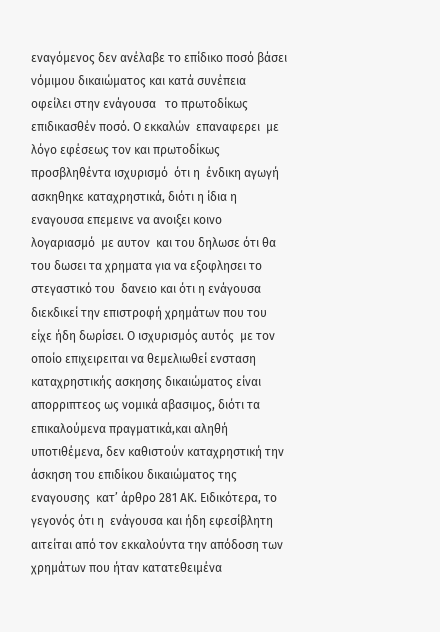εναγόμενος δεν ανέλαβε το επίδικο ποσό βάσει νόμιμου δικαιώματος και κατά συνέπεια   οφείλει στην ενάγουσα   το πρωτοδίκως  επιδικασθέν ποσό. Ο εκκαλών  επαναφερει  με λόγο εφέσεως τον και πρωτοδίκως προσβληθέντα ισχυρισμό  ότι η  ένδικη αγωγή  ασκηθηκε καταχρηστικά, διότι η ίδια η εναγουσα επεμεινε να ανοιξει κοινο λογαριασμό  με αυτον  και του δηλωσε ότι θα του δωσει τα χρηματα για να εξοφλησει το στεγαστικό του  δανειο και ότι η ενάγουσα  διεκδικεί την επιστροφή χρημάτων που του είχε ήδη δωρίσει. Ο ισχυρισμός αυτός  με τον οποίο επιχειρειται να θεμελιωθεί ενσταση καταχρηστικής ασκησης δικαιώματος είναι απορριπτεος ως νομικά αβασιμος, διότι τα επικαλούμενα πραγματικά,και αληθή υποτιθέμενα, δεν καθιστούν καταχρηστική την άσκηση του επιδίκου δικαιώματος της εναγουσης  κατ’ άρθρο 281 ΑΚ. Ειδικότερα, το γεγονός ότι η  ενάγουσα και ήδη εφεσίβλητη αιτείται από τον εκκαλούντα την απόδοση των χρημάτων που ήταν κατατεθειμένα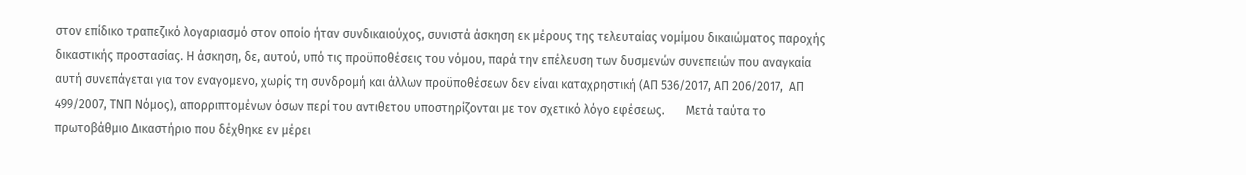στον επίδικο τραπεζικό λογαριασμό στον οποίο ήταν συνδικαιούχος, συνιστά άσκηση εκ μέρους της τελευταίας νομίμου δικαιώματος παροχής δικαστικής προστασίας. Η άσκηση, δε, αυτού, υπό τις προϋποθέσεις του νόμου, παρά την επέλευση των δυσμενών συνεπειών που αναγκαία αυτή συνεπάγεται για τον εναγομενο, χωρίς τη συνδρομή και άλλων προϋποθέσεων δεν είναι καταχρηστική (ΑΠ 536/2017, ΑΠ 206/2017,  ΑΠ 499/2007, ΤΝΠ Νόμος), απορριπτομένων όσων περί του αντιθετου υποστηρίζονται με τον σχετικό λόγο εφέσεως.       Μετά ταύτα το πρωτοβάθμιο Δικαστήριο που δέχθηκε εν μέρει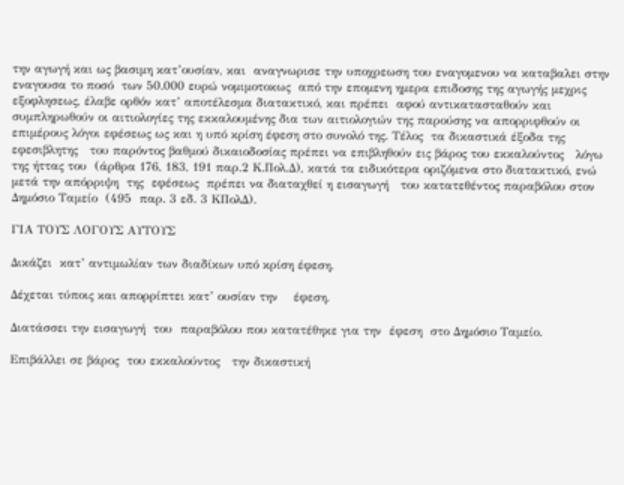την αγωγή και ως βασιμη κατ’ουσίαν, και  αναγνωρισε την υποχρεωση του εναγομενου να καταβαλει στην εναγουσα το ποσό  των 50.000 ευρώ νομιμοτοκως  από την επομενη ημερα επιδοσης της αγωγής μεχρις εξοφλησεως, έλαβε ορθόν κατ’ αποτέλεσμα διατακτικό, και πρέπει  αφού αντικατασταθούν και συμπληρωθούν οι αιτιολογίες της εκκαλουμένης δια των αιτιολογιών της παρούσης να απορριφθούν οι επιμέρους λόγοι εφέσεως ως και η υπό κρίση έφεση στο συνολό της. Τέλος  τα δικαστικά έξοδα της εφεσιβλητης   του παρόντος βαθμού δικαιοδοσίας πρέπει να επιβληθούν εις βάρος του εκκαλούντος   λόγω της ήττας του  (άρθρα 176, 183, 191 παρ.2 Κ.Πολ.Δ), κατά τα ειδικότερα οριζόμενα στο διατακτικό, ενώ μετά την απόρριψη  της  εφέσεως  πρέπει να διαταχθεί η εισαγωγή   του κατατεθέντος παραβόλου στον  Δημόσιο Ταμείο  (495  παρ. 3 εδ. 3 ΚΠολΔ).

ΓΙΑ ΤΟΥΣ ΛΟΓΟΥΣ ΑΥΤΟΥΣ

Δικάζει  κατ’ αντιμωλίαν των διαδίκων υπό κρίση έφεση.

Δέχεται τύποις και απορρίπτει κατ’ ουσίαν την    έφεση.

Διατάσσει την εισαγωγή  του  παραβόλου που κατατέθηκε για την  έφεση  στο Δημόσιο Ταμείο.

Επιβάλλει σε βάρος  του εκκαλούντος   την δικαστική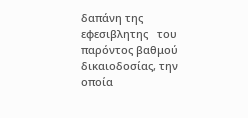δαπάνη της εφεσιβλητης   του παρόντος βαθμού δικαιοδοσίας, την οποία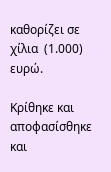καθορίζει σε χίλια  (1.000) ευρώ.

Κρίθηκε και αποφασίσθηκε και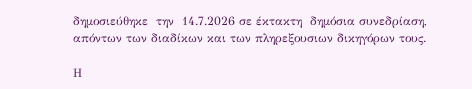δημοσιεύθηκε  την  14.7.2026 σε έκτακτη  δημόσια συνεδρίαση,  απόντων των διαδίκων και των πληρεξουσιων δικηγόρων τους.

Η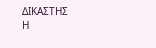ΔΙΚΑΣΤΗΣ                                             Η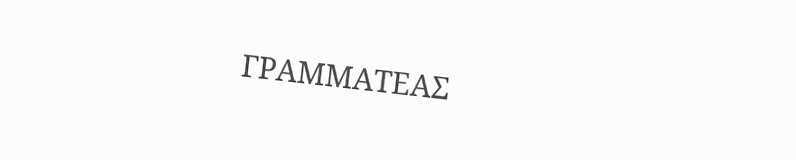ΓΡΑΜΜΑΤΕΑΣ